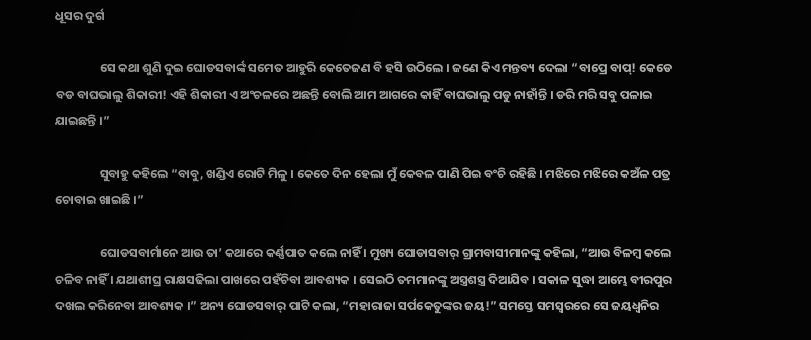ଧୂସର ଦୁର୍ଗ

                ସେ କଥା ଶୁଣି ଦୁଇ ଘୋଡସବାର୍ଙ୍କ ସମେତ ଆହୁରି କେତେଜଣ ବି ହସି ଉଠିଲେ । ଜଣେ କିଏ ମନ୍ତବ୍ୟ ଦେଲା “ବାପ୍ରେ ବାପ୍! କେଡେ ବଡ ବାଘଭାଲୁ ଶିକାରୀ! ଏହି ଶିକାରୀ ଏ ଅଂଚଳରେ ଅଛନ୍ତି ବୋଲି ଆମ ଆଗରେ କାହିଁ ବାଘଭାଲୁ ପଡୁ ନାହାଁନ୍ତି । ଡରି ମରି ସବୁ ପଳାଇ ଯାଇଛନ୍ତି ।”

                ସୁବାହୁ କହିଲେ “ବାବୁ, ଖଣ୍ଡିଏ ରୋଟି ମିଳୁ । କେତେ ଦିନ ହେଲା ମୁଁ କେବଳ ପାଣି ପିଇ ବଂଚି ରହିଛି । ମଝିରେ ମଝିରେ କଅଁଳ ପତ୍ର ଚୋବାଇ ଖାଇଛି ।”

                ଘୋଡସବାର୍ମାନେ ଆଉ ତା’ କଥାରେ କର୍ଣ୍ଣପାତ କଲେ ନାହିଁ । ମୁଖ୍ୟ ଘୋଡାସବାର୍ ଗ୍ରାମବାସୀମାନଙ୍କୁ କହିଲା, “ଆଉ ବିଳମ୍ୱ କଲେ ଚଳିବ ନାହିଁ । ଯଥାଶୀଘ୍ର ରାକ୍ଷସଢିଲା ପାଖରେ ପହଁଚିବା ଆବଶ୍ୟକ । ସେଇଠି ତମମାନଙ୍କୁ ଅସ୍ତ୍ରଶସ୍ତ୍ର ଦିଆଯିବ । ସକାଳ ସୁଦ୍ଧା ଆମ୍ଭେ ବୀରପୁର ଦଖଲ କରିନେବା ଆବଶ୍ୟକ ।” ଅନ୍ୟ ଘୋଡସବାର୍ ପାଟି କଲା, “ମହାରାଜା ସର୍ପକେତୁଙ୍କର ଜୟ!” ସମସ୍ତେ ସମସ୍ୱରରେ ସେ ଜୟଧ୍ୱନିର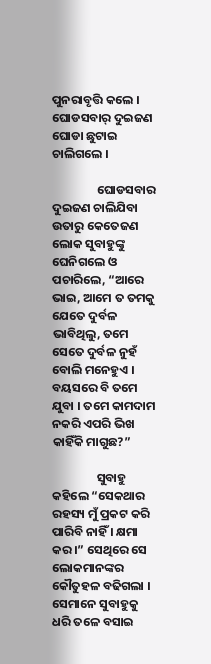ପୁନରାବୃତ୍ତି କଲେ । ଘୋଡସବାର୍ ଦୁଇଜଣ ଘୋଡା ଛୁଟାଇ ଚାଲିଗଲେ ।

                ଘୋଡସବାର ଦୁଇଜଣ ଚାଲିଯିବା ଉତାରୁ କେତେଜଣ ଲୋକ ସୁବାହୁଙ୍କୁ ଘେନିଗଲେ ଓ ପଚାରିଲେ, “ଆରେ ଭାଇ, ଆମେ ତ ତମକୁ ଯେତେ ଦୁର୍ବଳ ଭାବିଥିଲୁ, ତମେ ସେତେ ଦୁର୍ବଳ ନୁହଁ ବୋଲି ମନେହୁଏ । ବୟସରେ ବି ତମେ ଯୁବା । ତମେ କାମଦାମ ନକରି ଏପରି ଭିଖ କାହିଁକି ମାଗୁଛ?”

                ସୁବାହୁ କହିଲେ “ସେକଥାର ରହସ୍ୟ ମୁଁ ପ୍ରକଟ କରି ପାରିବି ନାହିଁ । କ୍ଷମା କର ।” ସେଥିରେ ସେ ଲୋକମାନଙ୍କର କୌତୁହଳ ବଢିଗଲା । ସେମାନେ ସୁବାହୁକୁ ଧରି ତଳେ ବସାଇ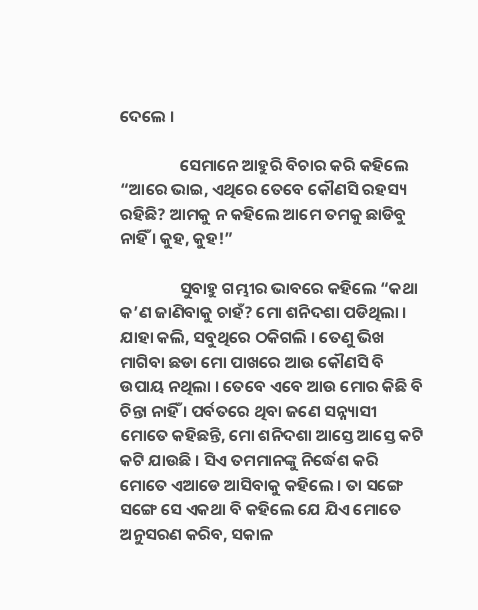ଦେଲେ ।

                ସେମାନେ ଆହୁରି ବିଚାର କରି କହିଲେ “ଆରେ ଭାଇ, ଏଥିରେ ତେବେ କୌଣସି ରହସ୍ୟ ରହିଛି? ଆମକୁ ନ କହିଲେ ଆମେ ତମକୁ ଛାଡିବୁ ନାହିଁ । କୁହ, କୁହ!”

                ସୁବାହୁ ଗମ୍ଭୀର ଭାବରେ କହିଲେ “କଥା କ’ଣ ଜାଣିବାକୁ ଚାହଁ? ମୋ ଶନିଦଶା ପଡିଥିଲା । ଯାହା କଲି, ସବୁଥିରେ ଠକିଗଲି । ତେଣୁ ଭିଖ ମାଗିବା ଛଡା ମୋ ପାଖରେ ଆଉ କୌଣସି ବି ଉପାୟ ନଥିଲା । ତେବେ ଏବେ ଆଉ ମୋର କିଛି ବି ଚିନ୍ତା ନାହିଁ । ପର୍ବତରେ ଥିବା ଜଣେ ସନ୍ନ୍ୟାସୀ ମୋତେ କହିଛନ୍ତି, ମୋ ଶନିଦଶା ଆସ୍ତେ ଆସ୍ତେ କଟି କଟି ଯାଉଛି । ସିଏ ତମମାନଙ୍କୁ ନିର୍ଦ୍ଧେଶ କରି ମୋତେ ଏଆଡେ ଆସିବାକୁ କହିଲେ । ତା ସଙ୍ଗେ ସଙ୍ଗେ ସେ ଏକଥା ବି କହିଲେ ଯେ ଯିଏ ମୋତେ ଅନୁସରଣ କରିବ, ସକାଳ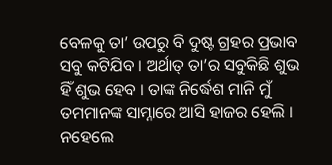ବେଳକୁ ତା’ ଉପରୁ ବି ଦୁଷ୍ଟ ଗ୍ରହର ପ୍ରଭାବ ସବୁ କଟିଯିବ । ଅର୍ଥାତ୍ ତା’ର ସବୁକିଛି ଶୁଭ ହିଁ ଶୁଭ ହେବ । ତାଙ୍କ ନିର୍ଦ୍ଧେଶ ମାନି ମୁଁ ତମମାନଙ୍କ ସାମ୍ନାରେ ଆସି ହାଜର ହେଲି । ନହେଲେ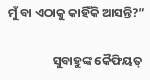ମୁଁ ବା ଏଠାକୁ କାହିଁକି ଆସନ୍ତି?”

                ସୁବାହୁଙ୍କ କୈଫିୟତ୍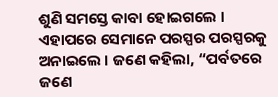ଶୁଣି ସମସ୍ତେ କାବା ହୋଇଗଲେ । ଏହାପରେ ସେମାନେ ପରସ୍ପର ପରସ୍ପରକୁ ଅନାଇଲେ । ଜଣେ କହିଲା, “ପର୍ବତରେ ଜଣେ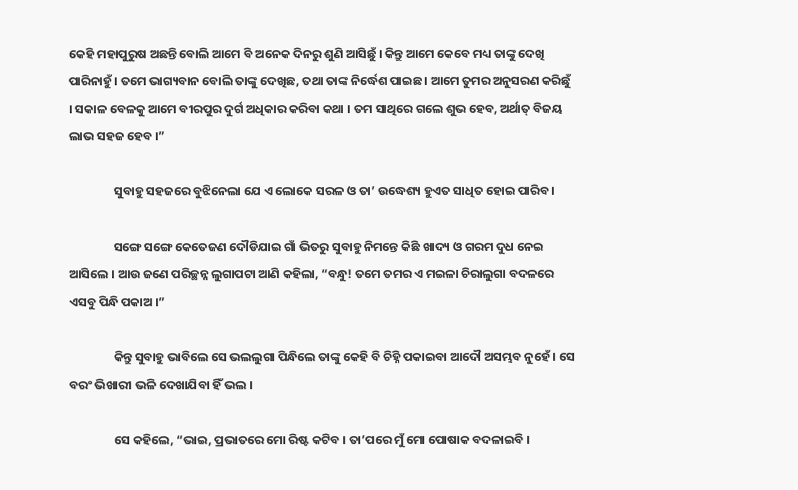କେହି ମହାପୁରୁଷ ଅଛନ୍ତି ବୋଲି ଆମେ ବି ଅନେକ ଦିନରୁ ଶୁଣି ଆସିଛୁଁ । କିନ୍ତୁ ଆମେ କେବେ ମଧ୍ୟ ତାଙ୍କୁ ଦେଖି ପାରିନାହୁଁ । ତମେ ଭାଗ୍ୟବାନ ବୋଲି ତାଙ୍କୁ ଦେଖିଛ, ତଥା ତାଙ୍କ ନିର୍ଦ୍ଧେଶ ପାଇଛ । ଆମେ ତୁମର ଅନୁସରଣ କରିଛୁଁ । ସକାଳ ବେଳକୁ ଆମେ ବୀରପୁର ଦୁର୍ଗ ଅଧିକାର କରିବା କଥା । ତମ ସାଥିରେ ଗଲେ ଶୁଭ ହେବ, ଅର୍ଥାତ୍ ବିଜୟ ଲାଭ ସହଜ ହେବ ।”

                ସୁବାହୁ ସହଜରେ ବୁଝିନେଲା ଯେ ଏ ଲୋକେ ସରଳ ଓ ତା’ ଉଦ୍ଧେଶ୍ୟ ହୁଏତ ସାଧିତ ହୋଇ ପାରିବ ।

                ସଙ୍ଗେ ସଙ୍ଗେ କେତେଜଣ ଦୌଡିଯାଇ ଗାଁ ଭିତରୁ ସୁବାହୁ ନିମନ୍ତେ କିଛି ଖାଦ୍ୟ ଓ ଗରମ ଦୁଧ ନେଇ ଆସିଲେ । ଆଉ ଜଣେ ପରିଚ୍ଛନ୍ନ ଲୁଗାପଟା ଆଣି କହିଲା, “ବନ୍ଧୁ! ତମେ ତମର ଏ ମଇଳା ଚିରାଲୁଗା ବଦଳରେ ଏସବୁ ପିନ୍ଧି ପକାଅ ।”

                କିନ୍ତୁ ସୁବାହୁ ଭାବିଲେ ସେ ଭଲଲୁଗା ପିନ୍ଧିଲେ ତାଙ୍କୁ କେହି ବି ଚିହ୍ନି ପକାଇବା ଆଦୌ ଅସମ୍ଭବ ନୁହେଁ । ସେ ବରଂ ଭିଖାରୀ ଭଳି ଦେଖାଯିବା ହିଁ ଭଲ ।

                ସେ କହିଲେ, “ଭାଇ, ପ୍ରଭାତରେ ମୋ ରିଷ୍ଟ କଟିବ । ତା’ପରେ ମୁଁ ମୋ ପୋଷାକ ବଦଳାଇବି ।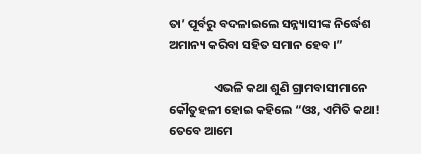ତା’ ପୂର୍ବରୁ ବଦଳାଇଲେ ସନ୍ନ୍ୟାସୀଙ୍କ ନିର୍ଦ୍ଧେଶ ଅମାନ୍ୟ କରିବା ସହିତ ସମାନ ହେବ ।”

                ଏଭଳି କଥା ଶୁଣି ଗ୍ରାମବାସୀମାନେ କୌତୁହଳୀ ହୋଇ କହିଲେ “ଓଃ, ଏମିତି କଥା! ତେବେ ଆମେ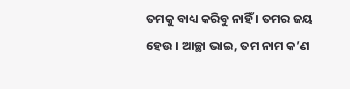ତମକୁ ବାଧ୍ୟ କରିବୁ ନାହିଁ । ତମର ଜୟ ହେଉ । ଆଚ୍ଛା ଭାଇ, ତମ ନାମ କ’ଣ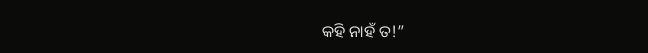କହି ନାହଁ ତ!”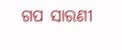ଗପ ସାରଣୀ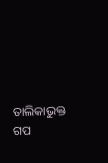ତାଲିକାଭୁକ୍ତ ଗପ